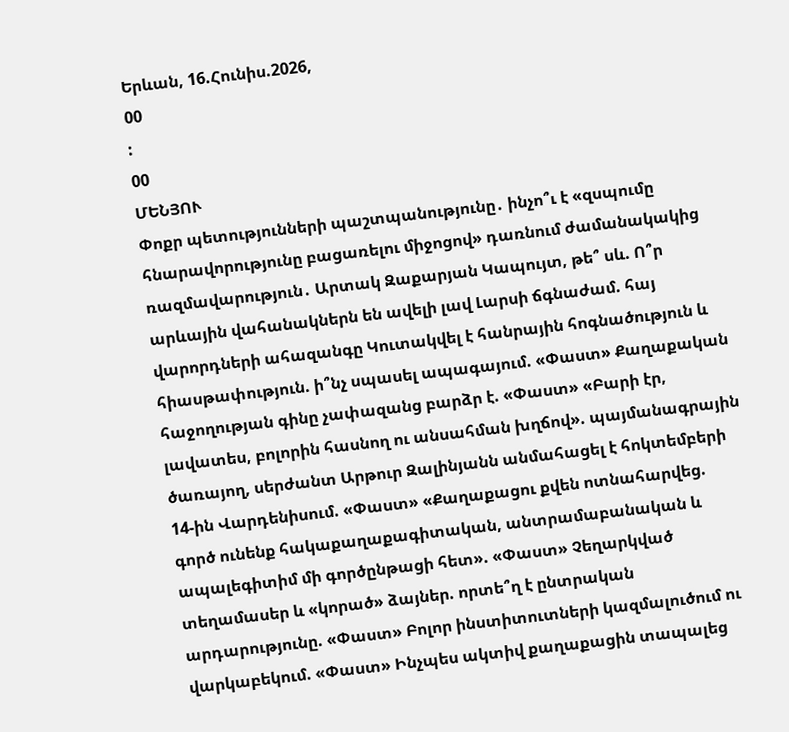Երևան, 16.Հունիս.2026,
00
:
00
ՄԵՆՅՈՒ
Փոքր պետությունների պաշտպանությունը․ ինչո՞ւ է «զսպումը հնարավորությունը բացառելու միջոցով» դառնում ժամանակակից ռազմավարություն․ Արտակ Զաքարյան Կապույտ, թե՞ սև. Ո՞ր արևային վահանակներն են ավելի լավ Լարսի ճգնաժամ. հայ վարորդների ահազանգը Կուտակվել է հանրային հոգնածություն և հիասթափություն. ի՞նչ սպասել ապագայում. «Փաստ» Քաղաքական հաջողության գինը չափազանց բարձր է. «Փաստ» «Բարի էր, լավատես, բոլորին հասնող ու անսահման խղճով». պայմանագրային ծառայող, սերժանտ Արթուր Զալինյանն անմահացել է հոկտեմբերի 14-ին Վարդենիսում. «Փաստ» «Քաղաքացու քվեն ոտնահարվեց. գործ ունենք հակաքաղաքագիտական, անտրամաբանական և ապալեգիտիմ մի գործընթացի հետ». «Փաստ» Չեղարկված տեղամասեր և «կորած» ձայներ. որտե՞ղ է ընտրական արդարությունը. «Փաստ» Բոլոր ինստիտուտների կազմալուծում ու վարկաբեկում. «Փաստ» Ինչպես ակտիվ քաղաքացին տապալեց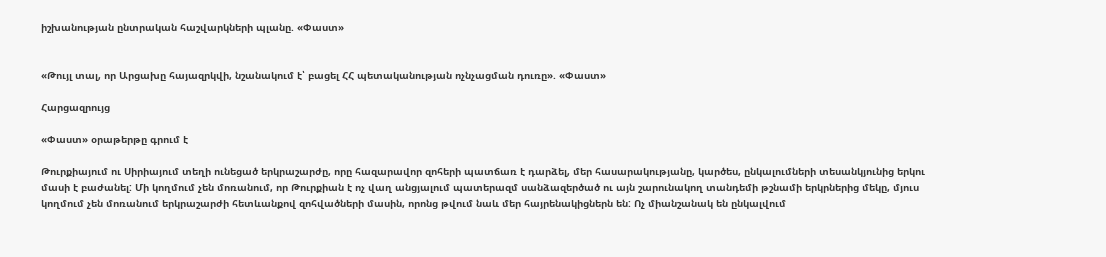իշխանության ընտրական հաշվարկների պլանը. «Փաստ»


«Թույլ տալ, որ Արցախը հայազրկվի, նշանակում է՝ բացել ՀՀ պետականության ոչնչացման դուռը». «Փաստ»

Հարցազրույց

«Փաստ» օրաթերթը գրում է

Թուրքիայում ու Սիրիայում տեղի ունեցած երկրաշարժը, որը հազարավոր զոհերի պատճառ է դարձել, մեր հասարակությանը, կարծես, ընկալումների տեսանկյունից երկու մասի է բաժանել: Մի կողմում չեն մոռանում, որ Թուրքիան է ոչ վաղ անցյալում պատերազմ սանձազերծած ու այն շարունակող տանդեմի թշնամի երկրներից մեկը, մյուս կողմում չեն մոռանում երկրաշարժի հետևանքով զոհվածների մասին, որոնց թվում նաև մեր հայրենակիցներն են: Ոչ միանշանակ են ընկալվում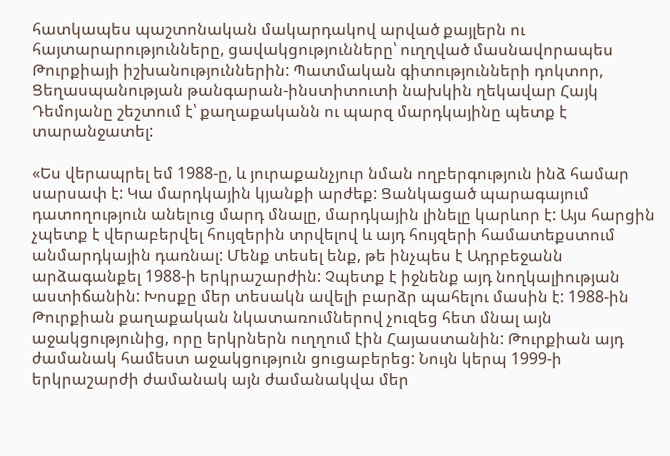հատկապես պաշտոնական մակարդակով արված քայլերն ու հայտարարությունները, ցավակցությունները՝ ուղղված մասնավորապես Թուրքիայի իշխանություններին: Պատմական գիտությունների դոկտոր, Ցեղասպանության թանգարան-ինստիտուտի նախկին ղեկավար Հայկ Դեմոյանը շեշտում է՝ քաղաքականն ու պարզ մարդկայինը պետք է տարանջատել:

«Ես վերապրել եմ 1988-ը, և յուրաքանչյուր նման ողբերգություն ինձ համար սարսափ է: Կա մարդկային կյանքի արժեք: Ցանկացած պարագայում դատողություն անելուց մարդ մնալը, մարդկային լինելը կարևոր է: Այս հարցին չպետք է վերաբերվել հույզերին տրվելով և այդ հույզերի համատեքստում անմարդկային դառնալ: Մենք տեսել ենք, թե ինչպես է Ադրբեջանն արձագանքել 1988-ի երկրաշարժին: Չպետք է իջնենք այդ նողկալիության աստիճանին: Խոսքը մեր տեսակն ավելի բարձր պահելու մասին է: 1988-ին Թուրքիան քաղաքական նկատառումներով չուզեց հետ մնալ այն աջակցությունից, որը երկրներն ուղղում էին Հայաստանին: Թուրքիան այդ ժամանակ համեստ աջակցություն ցուցաբերեց: Նույն կերպ 1999-ի երկրաշարժի ժամանակ այն ժամանակվա մեր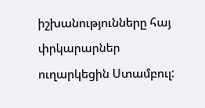իշխանությունները հայ փրկարարներ ուղարկեցին Ստամբուլ: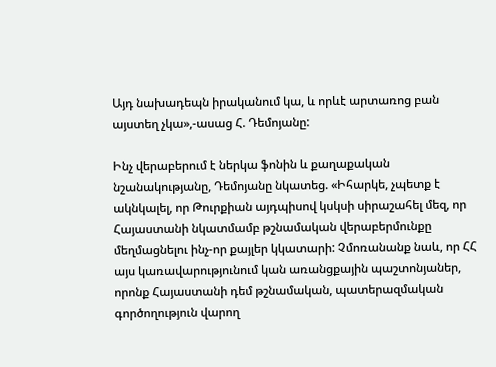Այդ նախադեպն իրականում կա, և որևէ արտառոց բան այստեղ չկա»,-ասաց Հ. Դեմոյանը:

Ինչ վերաբերում է ներկա ֆոնին և քաղաքական նշանակությանը, Դեմոյանը նկատեց. «Իհարկե, չպետք է ակնկալել, որ Թուրքիան այդպիսով կսկսի սիրաշահել մեզ, որ Հայաստանի նկատմամբ թշնամական վերաբերմունքը մեղմացնելու ինչ-որ քայլեր կկատարի: Չմոռանանք նաև, որ ՀՀ այս կառավարությունում կան առանցքային պաշտոնյաներ, որոնք Հայաստանի դեմ թշնամական, պատերազմական գործողություն վարող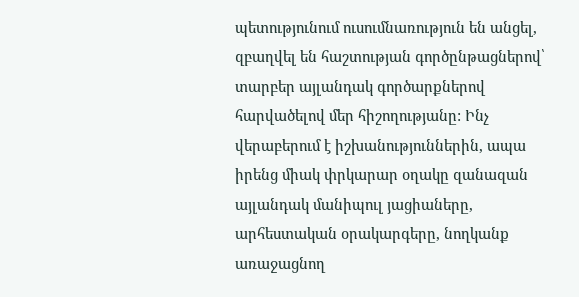պետությունում ուսումնառություն են անցել, զբաղվել են հաշտության գործընթացներով՝ տարբեր այլանդակ գործարքներով հարվածելով մեր հիշողությանը: Ինչ վերաբերում է իշխանություններին, ապա իրենց միակ փրկարար օղակը զանազան այլանդակ մանիպուլ յացիաները, արհեստական օրակարգերը, նողկանք առաջացնող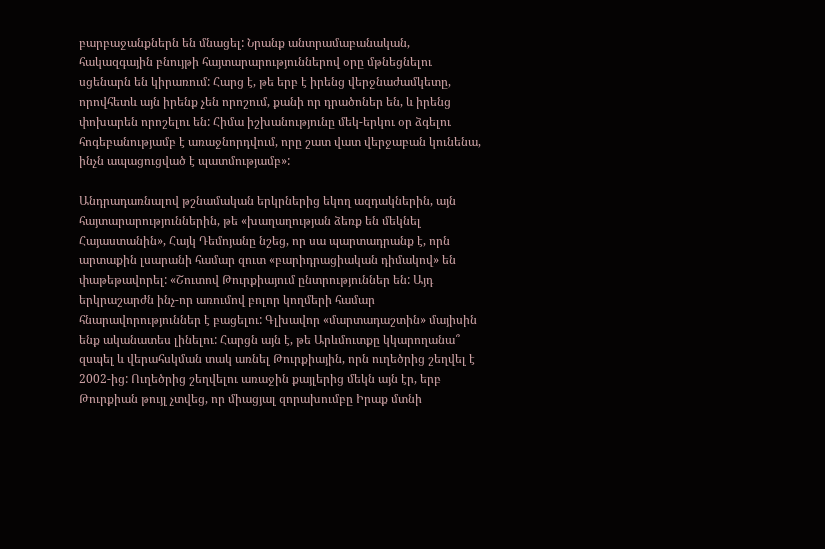բարբաջանքներն են մնացել: Նրանք անտրամաբանական, հակազգային բնույթի հայտարարություններով օրը մթնեցնելու սցենարն են կիրառում: Հարց է, թե երբ է իրենց վերջնաժամկետը, որովհետև այն իրենք չեն որոշում, քանի որ դրածոներ են, և իրենց փոխարեն որոշելու են: Հիմա իշխանությունը մեկ-երկու օր ձգելու հոգեբանությամբ է առաջնորդվում, որը շատ վատ վերջաբան կունենա, ինչն ապացուցված է պատմությամբ»:

Անդրադառնալով թշնամական երկրներից եկող ազդակներին, այն հայտարարություններին, թե «խաղաղության ձեռք են մեկնել Հայաստանին», Հայկ Դեմոյանը նշեց, որ սա պարտադրանք է, որն արտաքին լսարանի համար զուտ «բարիդրացիական դիմակով» են փաթեթավորել: «Շուտով Թուրքիայում ընտրություններ են: Այդ երկրաշարժն ինչ-որ առումով բոլոր կողմերի համար հնարավորություններ է բացելու: Գլխավոր «մարտադաշտին» մայիսին ենք ականատես լինելու: Հարցն այն է, թե Արևմուտքը կկարողանա՞ զսպել և վերահսկման տակ առնել Թուրքիային, որն ուղեծրից շեղվել է 2002-ից: Ուղեծրից շեղվելու առաջին քայլերից մեկն այն էր, երբ Թուրքիան թույլ չտվեց, որ միացյալ զորախումբը Իրաք մտնի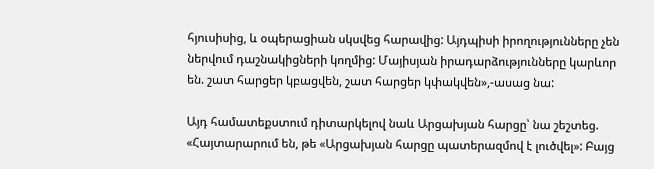հյուսիսից, և օպերացիան սկսվեց հարավից: Այդպիսի իրողությունները չեն ներվում դաշնակիցների կողմից: Մայիսյան իրադարձությունները կարևոր են. շատ հարցեր կբացվեն, շատ հարցեր կփակվեն»,-ասաց նա:

Այդ համատեքստում դիտարկելով նաև Արցախյան հարցը՝ նա շեշտեց. «Հայտարարում են, թե «Արցախյան հարցը պատերազմով է լուծվել»: Բայց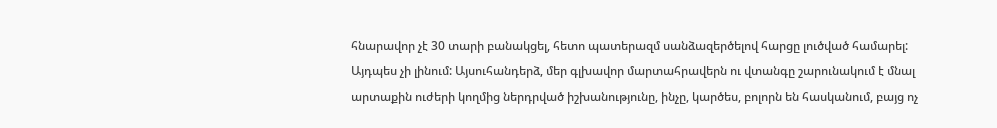հնարավոր չէ 30 տարի բանակցել, հետո պատերազմ սանձազերծելով հարցը լուծված համարել: Այդպես չի լինում: Այսուհանդերձ, մեր գլխավոր մարտահրավերն ու վտանգը շարունակում է մնալ արտաքին ուժերի կողմից ներդրված իշխանությունը, ինչը, կարծես, բոլորն են հասկանում, բայց ոչ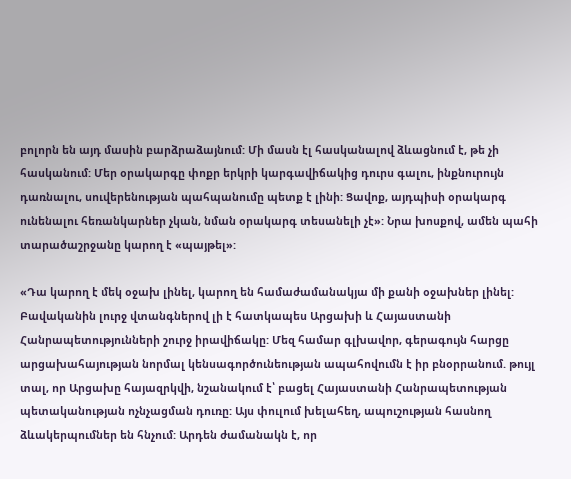բոլորն են այդ մասին բարձրաձայնում: Մի մասն էլ հասկանալով ձևացնում է, թե չի հասկանում: Մեր օրակարգը փոքր երկրի կարգավիճակից դուրս գալու, ինքնուրույն դառնալու, սուվերենության պահպանումը պետք է լինի: Ցավոք, այդպիսի օրակարգ ունենալու հեռանկարներ չկան, նման օրակարգ տեսանելի չէ»: Նրա խոսքով, ամեն պահի տարածաշրջանը կարող է «պայթել»:

«Դա կարող է մեկ օջախ լինել, կարող են համաժամանակյա մի քանի օջախներ լինել: Բավականին լուրջ վտանգներով լի է հատկապես Արցախի և Հայաստանի Հանրապետությունների շուրջ իրավիճակը: Մեզ համար գլխավոր, գերագույն հարցը արցախահայության նորմալ կենսագործունեության ապահովումն է իր բնօրրանում. թույլ տալ, որ Արցախը հայազրկվի, նշանակում է՝ բացել Հայաստանի Հանրապետության պետականության ոչնչացման դուռը: Այս փուլում խելահեղ, ապուշության հասնող ձևակերպումներ են հնչում: Արդեն ժամանակն է, որ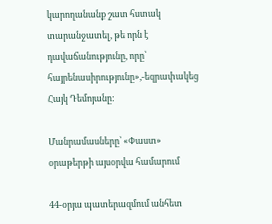կարողանանք շատ հստակ տարանջատել, թե որն է դավաճանությունը, որը՝ հայրենասիրությունը»,-եզրափակեց Հայկ Դեմոյանը:

Մանրամասները՝ «Փաստ» օրաթերթի այսօրվա համարում

44-օրյա պատերազմում անհետ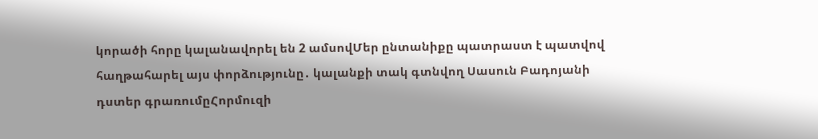կորածի հորը կալանավորել են 2 ամսովՄեր ընտանիքը պատրաստ է պատվով հաղթահարել այս փորձությունը․ կալանքի տակ գտնվող Սասուն Բադոյանի դստեր գրառումըՀորմուզի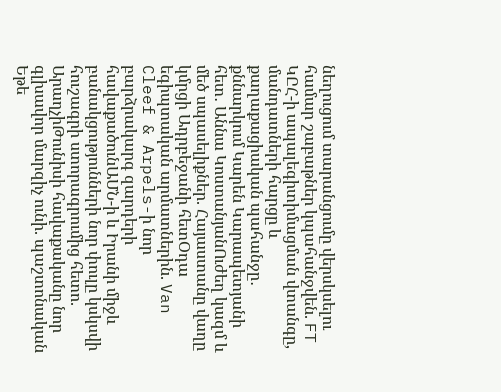նեղուցում տարանցումը վերսկսելու համար շաբաթներ կպահանջվեն. FT ԿԸՀ-ի ապալեգիտիմացման վտանգը, մանդատների հարցը և քաղաքացիական պահանջը․ քննարկում Կարեն Կարապետյանի հետ․ Աննա ԿոստանյանՈւժեղ կազմ և մեծ սպասելիքներ. Հայաստանը վաղը կմրցի Ադրբեջանի հետՕդա եգիպտական արմատներին. Van Cleef & Arpels-ի նոր բարձրակարգ զարդերի հավաքածունԱՄՆ-ի և Իրանի միջև բանակցությունների նոր փուլը կսկսվի հուշագրի ստորագրումից հետո. ԱրաղչիԹունիսի հավաքականը նոր գլխավոր մարզիչ ունի. պաշտոնական Եթե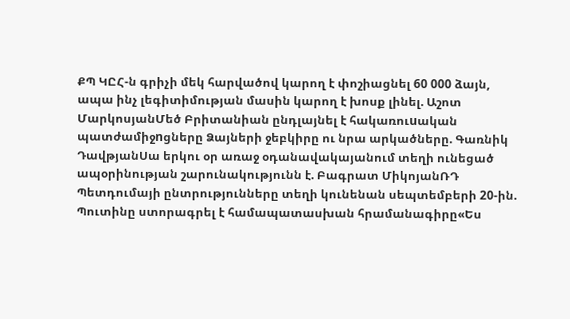ՔՊ ԿԸՀ-ն գրիչի մեկ հարվածով կարող է փոշիացնել 60 000 ձայն, ապա ինչ լեգիտիմության մասին կարող է խոսք լինել. Աշոտ ՄարկոսյանՄեծ Բրիտանիան ընդլայնել է հակառուuական պատժամիջnցները Ձայների ջեբկիրը ու նրա արկածները. Գառնիկ ԴավթյանՍա երկու օր առաջ օդանավակայանում տեղի ունեցած ապօրինության շարունակությունն է. Բագրատ ՄիկոյանՌԴ Պետդումայի ընտրությունները տեղի կունենան սեպտեմբերի 20-ին. Պուտինը ստորագրել է համապատասխան հրամանագիրը«Ես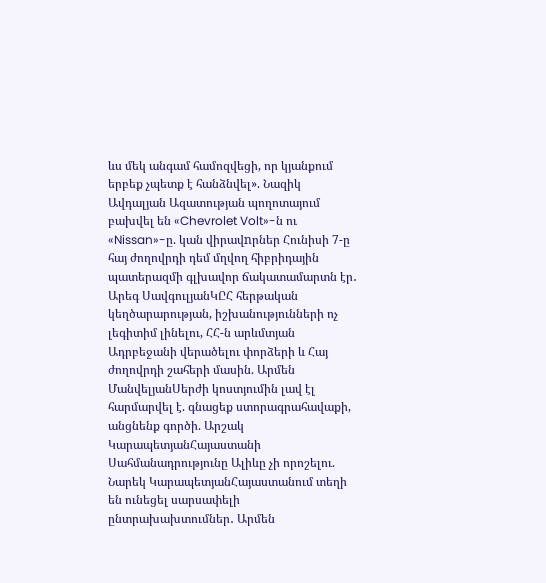ևս մեկ անգամ համոզվեցի, որ կյանքում երբեք չպետք է հանձնվել». Նազիկ Ավդալյան Ազատության պողոտայում բախվել են «Chevrolet Volt»-ն ու «Nissan»-ը. կան վիրավnրներ Հունիսի 7-ը հայ ժողովրդի դեմ մղվող հիբրիդային պատերազմի գլխավոր ճակատամարտն էր․ Արեգ ՍավգուլյանԿԸՀ հերթական կեղծարարության, իշխանությունների ոչ լեգիտիմ լինելու, ՀՀ-ն արևմտյան Ադրբեջանի վերածելու փորձերի և Հայ ժողովրդի շահերի մասին. Արմեն ՄանվելյանՍերժի կոստյումին լավ էլ հարմարվել է. գնացեք ստորագրահավաքի, անցնենք գործի. Արշակ ԿարապետյանՀայաստանի Սահմանադրությունը Ալիևը չի որոշելու. Նարեկ ԿարապետյանՀայաստանում տեղի են ունեցել սարսափելի ընտրախախտումներ․ Արմեն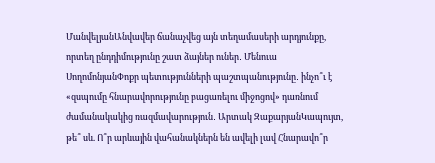ՄանվելյանԱնվավեր ճանաչվեց այն տեղամասերի արդյունքը, որտեղ ընդդիմությունը շատ ձայներ ուներ․ Մենուա ՍողոմոնյանՓոքր պետությունների պաշտպանությունը․ ինչո՞ւ է «զսպումը հնարավորությունը բացառելու միջոցով» դառնում ժամանակակից ռազմավարություն․ Արտակ ԶաքարյանԿապույտ, թե՞ սև. Ո՞ր արևային վահանակներն են ավելի լավ Հնարավո՞ր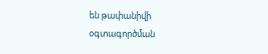են թափանիվի օգտագործման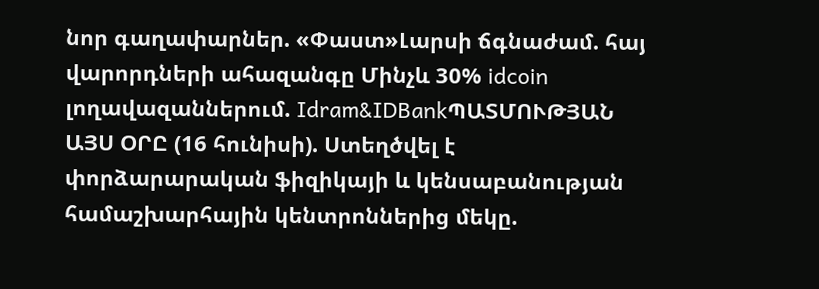նոր գաղափարներ. «Փաստ»Լարսի ճգնաժամ. հայ վարորդների ահազանգը Մինչև 30% idcoin լողավազաններում. Idram&IDBankՊԱՏՄՈՒԹՅԱՆ ԱՅՍ ՕՐԸ (16 հունիսի). Ստեղծվել է փորձարարական ֆիզիկայի և կենսաբանության համաշխարհային կենտրոններից մեկը.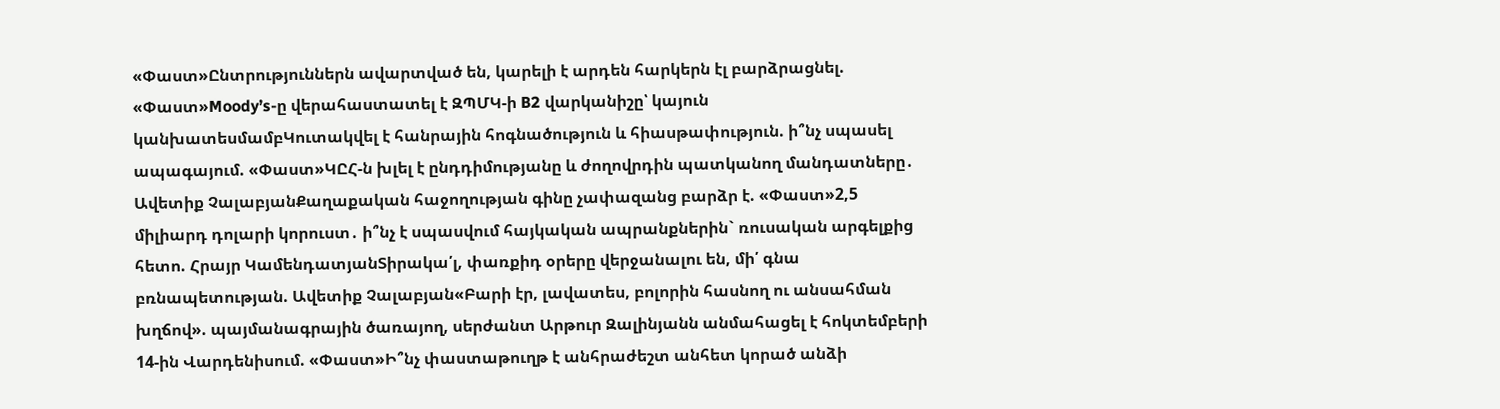«Փաստ»Ընտրություններն ավարտված են, կարելի է արդեն հարկերն էլ բարձրացնել. «Փաստ»Moody’s-ը վերահաստատել է ԶՊՄԿ-ի B2 վարկանիշը՝ կայուն կանխատեսմամբԿուտակվել է հանրային հոգնածություն և հիասթափություն. ի՞նչ սպասել ապագայում. «Փաստ»ԿԸՀ-ն խլել է ընդդիմությանը և ժողովրդին պատկանող մանդատները․ Ավետիք ՉալաբյանՔաղաքական հաջողության գինը չափազանց բարձր է. «Փաստ»2,5 միլիարդ դոլարի կորուստ․ ի՞նչ է սպասվում հայկական ապրանքներին` ռուսական արգելքից հետո. Հրայր ԿամենդատյանՏիրակա՛լ, փառքիդ օրերը վերջանալու են, մի՛ գնա բռնապետության. Ավետիք Չալաբյան«Բարի էր, լավատես, բոլորին հասնող ու անսահման խղճով». պայմանագրային ծառայող, սերժանտ Արթուր Զալինյանն անմահացել է հոկտեմբերի 14-ին Վարդենիսում. «Փաստ»Ի՞նչ փաստաթուղթ է անհրաժեշտ անհետ կորած անձի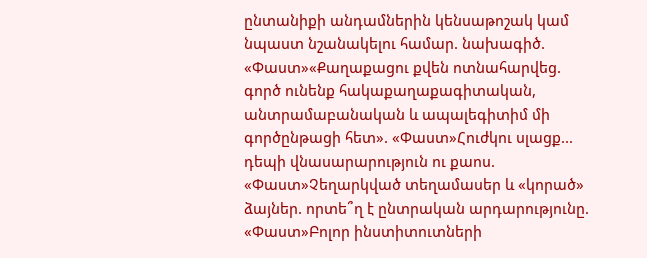ընտանիքի անդամներին կենսաթոշակ կամ նպաստ նշանակելու համար. նախագիծ. «Փաստ»«Քաղաքացու քվեն ոտնահարվեց. գործ ունենք հակաքաղաքագիտական, անտրամաբանական և ապալեգիտիմ մի գործընթացի հետ». «Փաստ»Հուժկու սլացք... դեպի վնասարարություն ու քաոս. «Փաստ»Չեղարկված տեղամասեր և «կորած» ձայներ. որտե՞ղ է ընտրական արդարությունը. «Փաստ»Բոլոր ինստիտուտների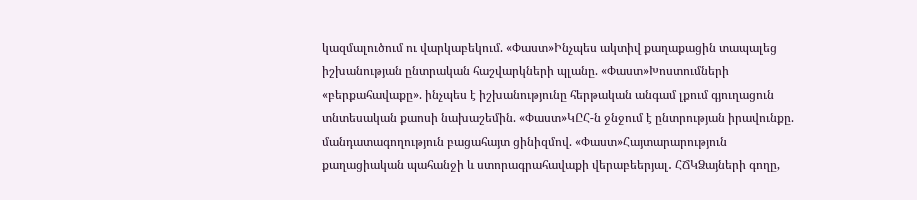կազմալուծում ու վարկաբեկում. «Փաստ»Ինչպես ակտիվ քաղաքացին տապալեց իշխանության ընտրական հաշվարկների պլանը. «Փաստ»Խոստումների «բերքահավաքը». ինչպես է իշխանությունը հերթական անգամ լքում գյուղացուն տնտեսական քաոսի նախաշեմին. «Փաստ»ԿԸՀ-ն ջնջում է ընտրության իրավունքը. մանդատագողություն բացահայտ ցինիզմով. «Փաստ»Հայտարարություն քաղացիական պահանջի և ստորագրահավաքի վերաբեերյալ․ ՀՃԿՁայների գողը,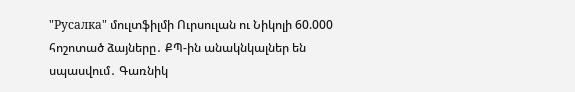"Русалка" մուլտֆիլմի Ուրսուլան ու Նիկոլի 60.000 հոշոտած ձայները․ ՔՊ-ին անակնկալներ են սպասվում․ Գառնիկ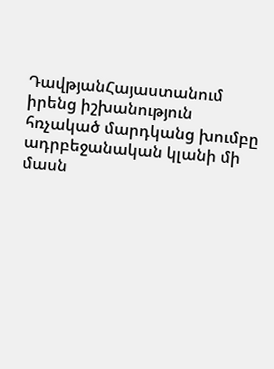ԴավթյանՀայաստանում իրենց իշխանություն հռչակած մարդկանց խումբը ադրբեջանական կլանի մի մասն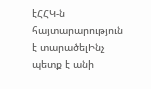էՀՀԿ-ն հայտարարություն է տարածելԻնչ պետք է անի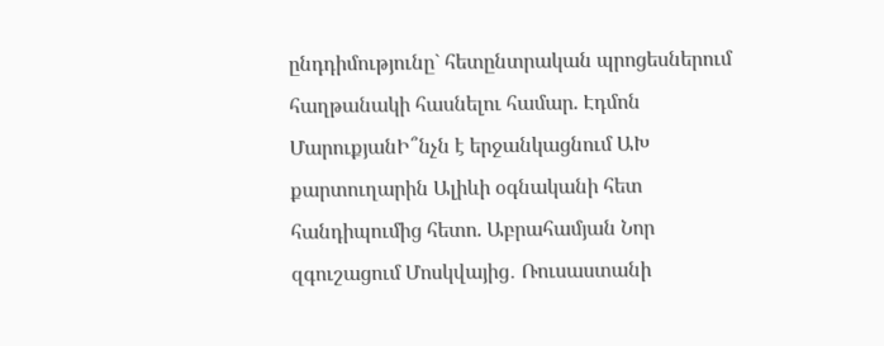ընդդիմությունը` հետընտրական պրոցեսներում հաղթանակի հասնելու համար. Էդմոն ՄարուքյանԻ՞նչն է երջանկացնում ԱԽ քարտուղարին Ալիևի օգնականի հետ հանդիպումից հետո. Աբրահամյան Նոր զգուշացում Մոսկվայից․ Ռուսաստանի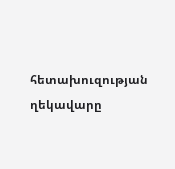հետախուզության ղեկավարը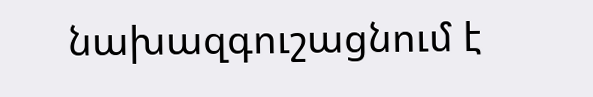նախազգուշացնում է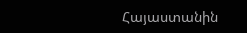Հայաստանին